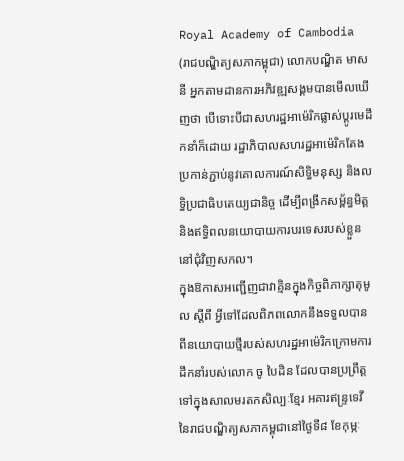Royal Academy of Cambodia
(រាជបណ្ឌិត្យសភាកម្ពុជា) លោកបណ្ឌិត មាស នី អ្នកតាមដានការអភិវឌ្ឍសង្គមបានមើលឃើញថា បើទោះបីជាសហរដ្ឋអាម៉េរិកផ្លាស់ប្តូរមេដឹកនាំក៏ដោយ រដ្ឋាភិបាលសហរដ្ឋអាម៉េរិកតែងប្រកាន់ភ្ជាប់នូវគោលការណ៍សិទ្ធិមនុស្ស និងលទ្ធិប្រជាធិបតេយ្យជានិច្ច ដើម្បីពង្រីកសម្ព័ន្ធមិត្ត និងឥទ្ធិពលនយោបាយការបរទេសរបស់ខ្លួននៅជុំវិញសកល។
ក្នុងឱកាសអញ្ជើញជាវាគ្មិនក្នុងកិច្ចពិភាក្សាតុមូល ស្ដីពី អ្វីទៅដែលពិភពលោកនឹងទទួលបានពីនយោបាយថ្មីរបស់សហរដ្ឋអាម៉េរិកក្រោមការដឹកនាំរបស់លោក ចូ បៃដិន ដែលបានប្រព្រឹត្តទៅក្នុងសាលមរតកសិល្បៈខ្មែរ អគារឥន្ទ្រទេវីនៃរាជបណ្ឌិត្យសភាកម្ពុជានៅថ្ងៃទី៨ ខែកុម្ភៈ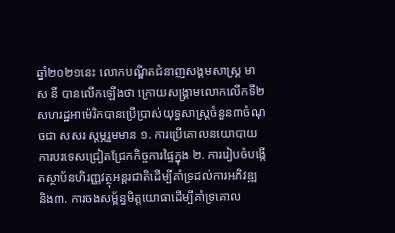ឆ្នាំ២០២១នេះ លោកបណ្ឌិតជំនាញសង្គមសាស្រ្ត មាស នី បានលើកឡើងថា ក្រោយសង្គ្រាមលោកលើកទី២ សហរដ្ឋអាម៉េរិកបានប្រើប្រាស់យុទ្ធសាស្រ្តចំនួន៣ចំណុចជា សសរ ស្តម្ភរួមមាន ១. ការប្រើគោលនយោបាយការបរទេសជ្រៀតជ្រែកកិច្ចការផ្ទៃក្នុង ២. ការរៀបចំបង្កើតស្ថាប័នហិរញ្ញវត្ថុអន្តរជាតិដើម្បីគាំទ្រដល់ការអភិវឌ្ឍ និង៣. ការចងសម្ព័ន្ធមិត្តយោធាដើម្បីគាំទ្រគោល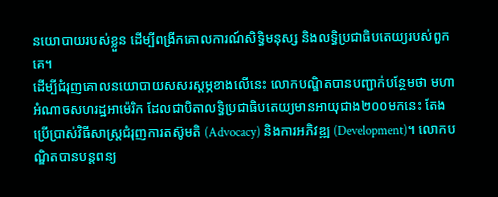នយោបាយរបស់ខ្លួន ដើម្បីពង្រីកគោលការណ៍សិទ្ធិមនុស្ស និងលទ្ធិប្រជាធិបតេយ្យរបស់ពួកគេ។
ដើម្បីជំរុញគោលនយោបាយសសរស្តម្ភខាងលើនេះ លោកបណ្ឌិតបានបញ្ជាក់បន្ថែមថា មហាអំណាចសហរដ្ឋអាម៉េរិក ដែលជាបិតាលទ្ធិប្រជាធិបតេយ្យមានអាយុជាង២០០មកនេះ តែងប្រើប្រាស់វិធីសាស្ត្រជំរុញការតស៊ូមតិ (Advocacy) និងការអភិវឌ្ឍ (Development)។ លោកបណ្ឌិតបានបន្តពន្យ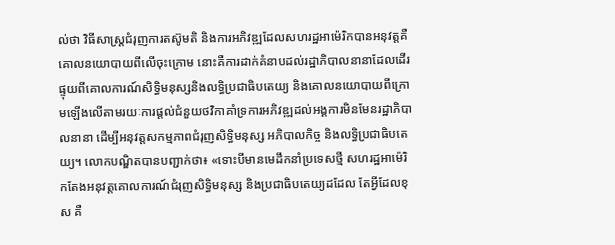ល់ថា វិធីសាស្ត្រជំរុញការតស៊ូមតិ និងការអភិវឌ្ឍដែលសហរដ្ឋអាម៉េរិកបានអនុវត្តគឺ គោលនយោបាយពីលើចុះក្រោម នោះគឺការដាក់គំនាបដល់រដ្ឋាភិបាលនានាដែលដើរផ្ទុយពីគោលការណ៍សិទ្ធិមនុស្សនិងលទ្ធិប្រជាធិបតេយ្យ និងគោលនយោបាយពីក្រោមឡើងលើតាមរយៈការផ្តល់ជំនួយថវិកាគាំទ្រការអភិវឌ្ឍដល់អង្គការមិនមែនរដ្ឋាភិបាលនានា ដើម្បីអនុវត្តសកម្មភាពជំរុញសិទ្ធិមនុស្ស អភិបាលកិច្ច និងលទ្ធិប្រជាធិបតេយ្យ។ លោកបណ្ឌិតបានបញ្ជាក់ថា៖ «ទោះបីមានមេដឹកនាំប្រទេសថ្មី សហរដ្ឋអាម៉េរិកតែងអនុវត្តគោលការណ៍ជំរុញសិទ្ធិមនុស្ស និងប្រជាធិបតេយ្យដដែល តែអ្វីដែលខុស គឺ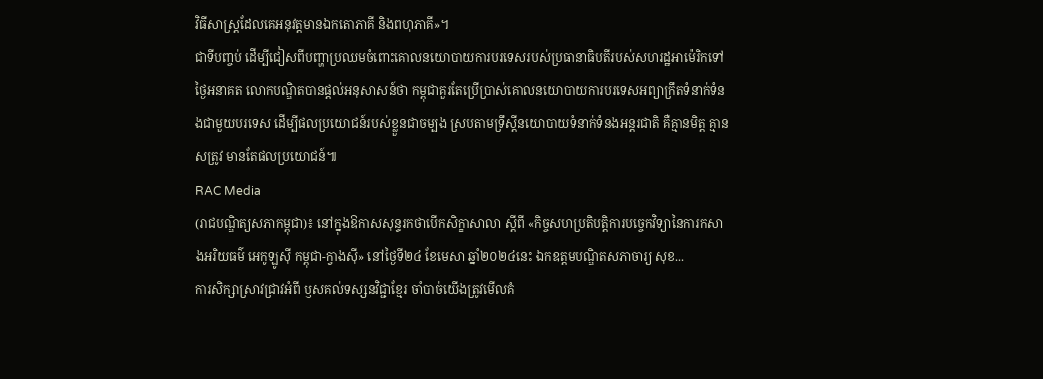វិធីសាស្រ្តដែលគេអនុវត្តមានឯកតោភាគី និងពហុភាគី»។
ជាទីបញ្ចប់ ដើម្បីជៀសពីបញ្ហាប្រឈមចំពោះគោលនយោបាយការបរទេសរបស់ប្រធានាធិបតីរបស់សហរដ្ឋអាម៉េរិកទៅថ្ងៃអនាគត លោកបណ្ឌិតបានផ្តល់អនុសាសន៍ថា កម្ពុជាគួរតែប្រើប្រាស់គោលនយោបាយការបរទេសអព្យាក្រឹតទំនាក់ទំនងជាមួយបរទេស ដើម្បីផលប្រយោជន៍របស់ខ្លួនជាចម្បង ស្របតាមទ្រឹស្តីនយោបាយទំនាក់ទំនងអន្តរជាតិ គឺគ្មានមិត្ត គ្មានសត្រូវ មានតែផលប្រយោជន៍៕
RAC Media
(រាជបណ្ឌិត្យសភាកម្ពុជា)៖ នៅក្នុងឱកាសសុន្ទរកថាបើកសិក្ខាសាលា ស្ដីពី «កិច្ចសហប្រតិបត្តិការបច្ចេកវិទ្យានៃការកសាងអរិយធម៌ អេកូឡូស៊ី កម្ពុជា-ក្វាងស៊ី» នៅថ្ងៃទី២៤ ខែមេសា ឆ្នាំ២០២៤នេះ ឯកឧត្ដមបណ្ឌិតសភាចារ្យ សុខ...
ការសិក្សាស្រាវជ្រាវអំពី ឫសគល់ទស្សនវិជ្ជាខ្មែរ ចាំបាច់យើងត្រូវមើលគំ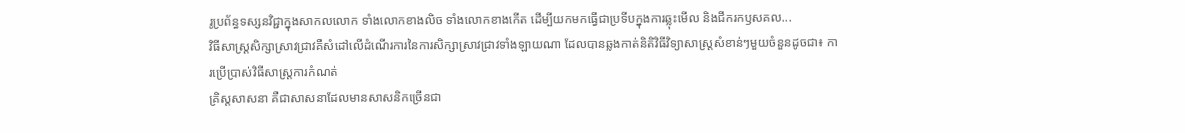រូប្រព័ន្ធទស្សនវិជ្ជាក្នុងសាកលលោក ទាំងលោកខាងលិច ទាំងលោកខាងកើត ដើម្បីយកមកធ្វើជាប្រទីបក្នុងការឆ្លុះមើល និងជីករកឫសគល...
វិធីសាស្ត្រសិក្សាស្រាវជ្រាវគឺសំដៅលើដំណើរការនៃការសិក្សាស្រាវជ្រាវទាំងឡាយណា ដែលបានឆ្លងកាត់និតិវិធីវិទ្យាសាស្ត្រសំខាន់ៗមួយចំនួនដូចជា៖ ការប្រើប្រាស់វិធីសាស្ត្រការកំណត់
គ្រិស្តសាសនា គឺជាសាសនាដែលមានសាសនិកច្រើនជា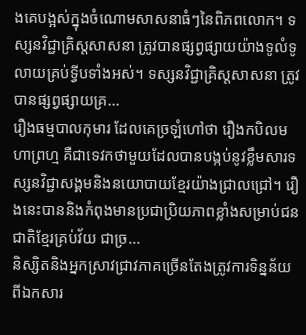ងគេបង្អស់ក្នុងចំណោមសាសនាធំៗនៃពិភពលោក។ ទស្សនវិជ្ជាគ្រិស្តសាសនា ត្រូវបានផ្សព្វផ្សាយយ៉ាងទូលំទូលាយគ្រប់ទ្វីបទាំងអស់។ ទស្សនវិជ្ជាគ្រិស្តសាសនា ត្រូវបានផ្សព្វផ្សាយគ្រ...
រឿងធម្មបាលកុមារ ដែលគេច្រឡំហៅថា រឿងកបិលមហាព្រហ្ម គឺជាទេវកថាមួយដែលបានបង្កប់នូវខ្លឹមសារទស្សនវិជ្ជាសង្គមនិងនយោបាយខ្មែរយ៉ាងជ្រាលជ្រៅ។ រឿងនេះបាននិងកំពុងមានប្រជាប្រិយភាពខ្លាំងសម្រាប់ជនជាតិខ្មែរគ្រប់វ័យ ជាច្រ...
និស្សិតនិងអ្នកស្រាវជ្រាវភាគច្រើនតែងត្រូវការទិន្នន័យពីឯកសារ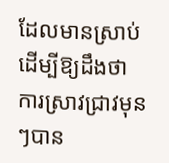ដែលមានស្រាប់ដើម្បីឱ្យដឹងថា ការស្រាវជ្រាវមុនៗបាន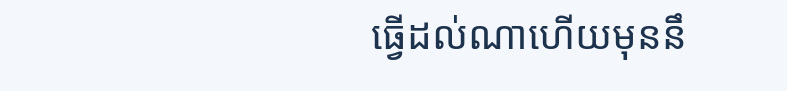ធ្វើដល់ណាហើយមុននឹ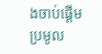ងចាប់ផ្តើមប្រមូល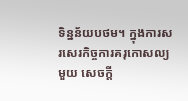ទិន្នន័យបថម។ ក្នុងការសរសេរកិច្ចការគរុកោសល្យមួយ សេចក្តី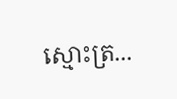ស្មោះត្រ...